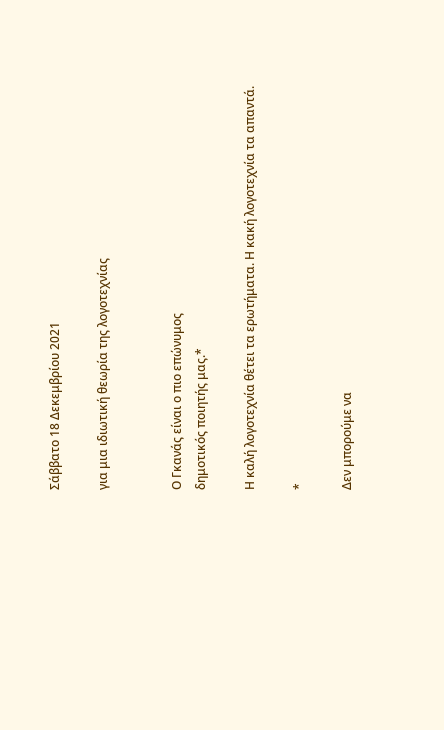Σάββατο 18 Δεκεμβρίου 2021

για μια ιδιωτική θεωρία της λογοτεχνίας


Ο Γκανάς είναι ο πιο επώνυμος
δημοτικός ποιητής μας.*

Η καλή λογοτεχνία θέτει τα ερωτήματα. Η κακή λογοτεχνία τα απαντά.

*

Δεν μπορούμε να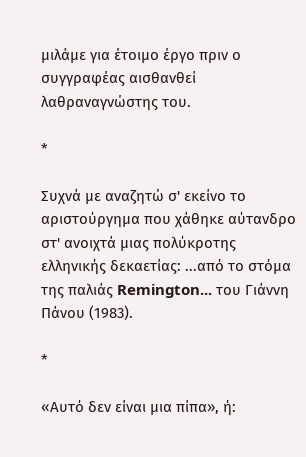μιλάμε για έτοιμο έργο πριν ο συγγραφέας αισθανθεί λαθραναγνώστης του.

*

Συχνά με αναζητώ σ' εκείνο το αριστούργημα που χάθηκε αύτανδρο στ' ανοιχτά μιας πολύκροτης ελληνικής δεκαετίας: ...από το στόμα της παλιάς Remington... του Γιάννη Πάνου (1983).

*

«Αυτό δεν είναι μια πίπα», ή: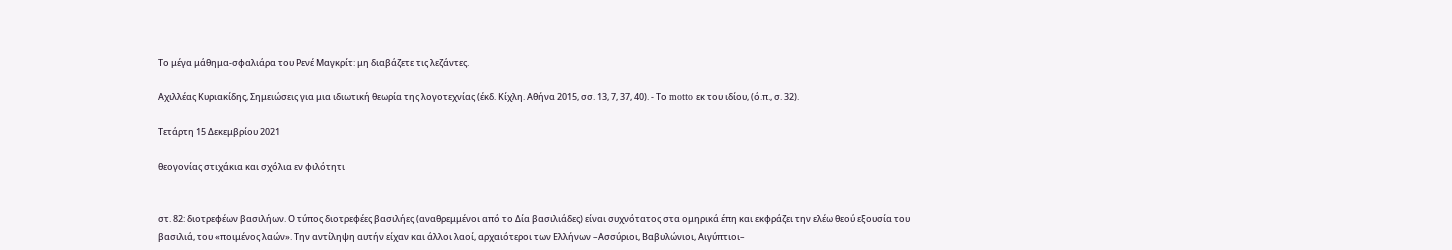Το μέγα μάθημα-σφαλιάρα του Ρενέ Μαγκρίτ: μη διαβάζετε τις λεζάντες.

Αχιλλέας Κυριακίδης, Σημειώσεις για μια ιδιωτική θεωρία της λογοτεχνίας (έκδ. Κίχλη. Αθήνα 2015, σσ. 13, 7, 37, 40). - Το motto εκ του ιδίου, (ό.π., σ. 32).

Τετάρτη 15 Δεκεμβρίου 2021

θεογονίας στιχάκια και σχόλια εν φιλότητι


στ. 82: διοτρεφέων βασιλήων. Ο τύπος διοτρεφέες βασιλήες (αναθρεμμένοι από το Δία βασιλιάδες) είναι συχνότατος στα ομηρικά έπη και εκφράζει την ελέω θεού εξουσία του βασιλιά, του «ποιμένος λαών». Την αντίληψη αυτήν είχαν και άλλοι λαοί, αρχαιότεροι των Ελλήνων –Ασσύριοι, Βαβυλώνιοι, Αιγύπτιοι–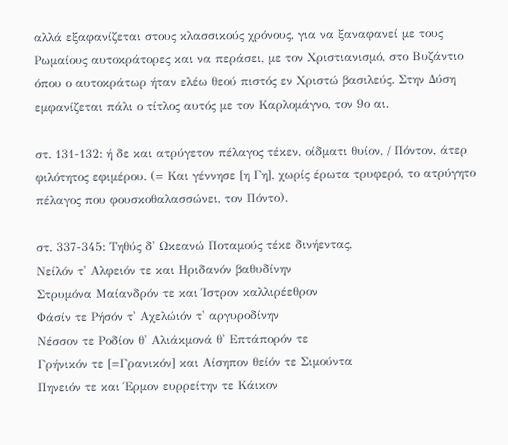αλλά εξαφανίζεται στους κλασσικούς χρόνους, για να ξαναφανεί με τους Ρωμαίους αυτοκράτορες και να περάσει, με τον Χριστιανισμό, στο Βυζάντιο όπου ο αυτοκράτωρ ήταν ελέω θεού πιστός εν Χριστώ βασιλεύς. Στην Δύση εμφανίζεται πάλι ο τίτλος αυτός με τον Καρλομάγνο, τον 9ο αι.

στ. 131-132: ή δε και ατρύγετον πέλαγος τέκεν, οίδματι θυίον, / Πόντον, άτερ φιλότητος εφιμέρου. (= Και γέννησε [η Γη], χωρίς έρωτα τρυφερό, το ατρύγητο πέλαγος που φουσκοθαλασσώνει, τον Πόντο).

στ. 337-345: Τηθύς δ' Ωκεανώ Ποταμούς τέκε δινήεντας,
Νείλόν τ' Αλφειόν τε και Ηριδανόν βαθυδίνην
Στρυμόνα Μαίανδρόν τε και Ίστρον καλλιρέεθρον
Φάσίν τε Ρήσόν τ' Αχελώιόν τ' αργυροδίνην
Νέσσον τε Ροδίον θ' Αλιάκμονά θ' Επτάπορόν τε
Γρήνικόν τε [=Γρανικόν] και Αίσηπον θείόν τε Σιμούντα
Πηνειόν τε και Έρμον ευρρείτην τε Κάικον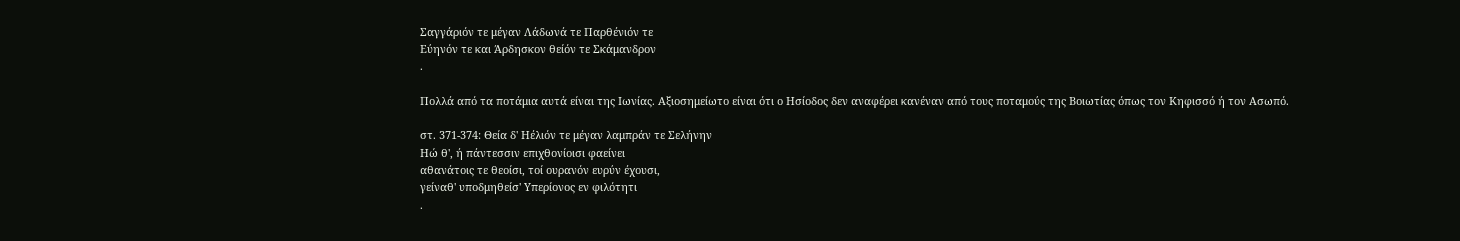Σαγγάριόν τε μέγαν Λάδωνά τε Παρθένιόν τε
Εύηνόν τε και Άρδησκον θείόν τε Σκάμανδρον
.

Πολλά από τα ποτάμια αυτά είναι της Ιωνίας. Αξιοσημείωτο είναι ότι ο Ησίοδος δεν αναφέρει κανέναν από τους ποταμούς της Βοιωτίας όπως τον Κηφισσό ή τον Ασωπό.

στ. 371-374: Θεία δ' Ηέλιόν τε μέγαν λαμπράν τε Σελήνην
Ηώ θ', ή πάντεσσιν επιχθονίοισι φαείνει
αθανάτοις τε θεοίσι, τοί ουρανόν ευρύν έχουσι,
γείναθ' υποδμηθείσ' Υπερίονος εν φιλότητι
.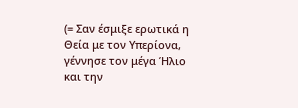(= Σαν έσμιξε ερωτικά η Θεία με τον Υπερίονα, γέννησε τον μέγα Ήλιο και την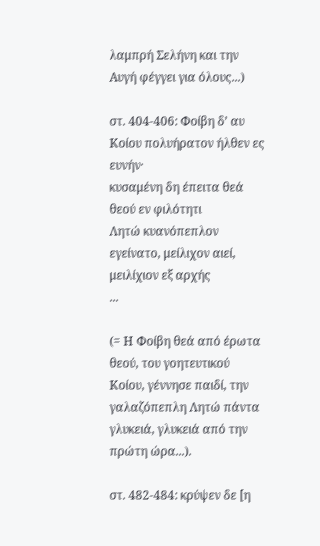λαμπρή Σελήνη και την Αυγή φέγγει για όλους...)

στ. 404-406: Φοίβη δ’ αυ Κοίου πολυήρατον ήλθεν ες ευνήν·
κυσαμένη δη έπειτα θεά θεού εν φιλότητι
Λητώ κυανόπεπλον εγείνατο, μείλιχον αιεί,
μειλίχιον εξ αρχής
...

(= Η Φοίβη θεά από έρωτα θεού, του γοητευτικού Κοίου, γέννησε παιδί, την γαλαζόπεπλη Λητώ πάντα γλυκειά, γλυκειά από την πρώτη ώρα...).

στ. 482-484: κρύψεν δε [η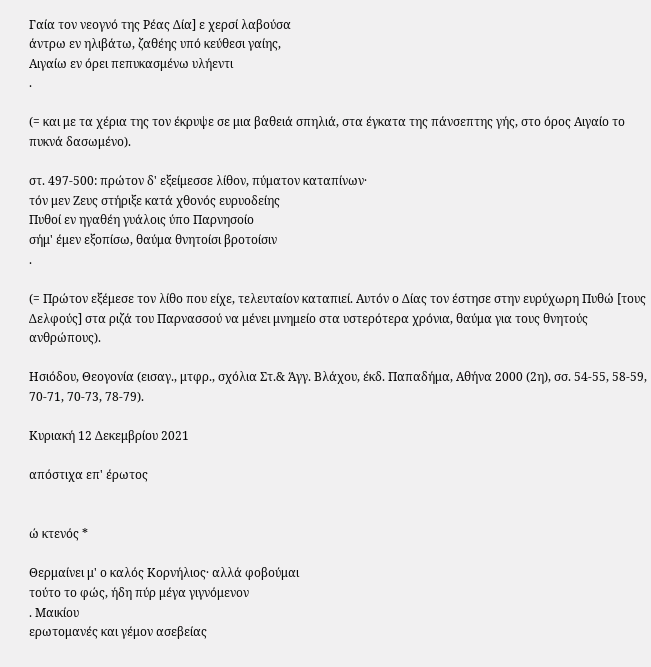Γαία τον νεογνό της Ρέας Δία] ε χερσί λαβούσα
άντρω εν ηλιβάτω, ζαθέης υπό κεύθεσι γαίης,
Αιγαίω εν όρει πεπυκασμένω υλήεντι
.

(= και με τα χέρια της τον έκρυψε σε μια βαθειά σπηλιά, στα έγκατα της πάνσεπτης γής, στο όρος Αιγαίο το πυκνά δασωμένο).

στ. 497-500: πρώτον δ' εξείμεσσε λίθον, πύματον καταπίνων·
τόν μεν Ζευς στήριξε κατά χθονός ευρυοδείης
Πυθοί εν ηγαθέη γυάλοις ύπο Παρνησοίο
σήμ' έμεν εξοπίσω, θαύμα θνητοίσι βροτοίσιν
.

(= Πρώτον εξέμεσε τον λίθο που είχε, τελευταίον καταπιεί. Αυτόν ο Δίας τον έστησε στην ευρύχωρη Πυθώ [τους Δελφούς] στα ριζά του Παρνασσού να μένει μνημείο στα υστερότερα χρόνια, θαύμα για τους θνητούς ανθρώπους).

Ησιόδου, Θεογονία (εισαγ., μτφρ., σχόλια Στ.& Άγγ. Βλάχου, έκδ. Παπαδήμα, Αθήνα 2000 (2η), σσ. 54-55, 58-59, 70-71, 70-73, 78-79).

Κυριακή 12 Δεκεμβρίου 2021

απόστιχα επ' έρωτος


ώ κτενός *

Θερμαίνει μ' ο καλός Κορνήλιος· αλλά φοβούμαι
τούτο το φώς, ήδη πύρ μέγα γιγνόμενον
. Μαικίου
ερωτομανές και γέμον ασεβείας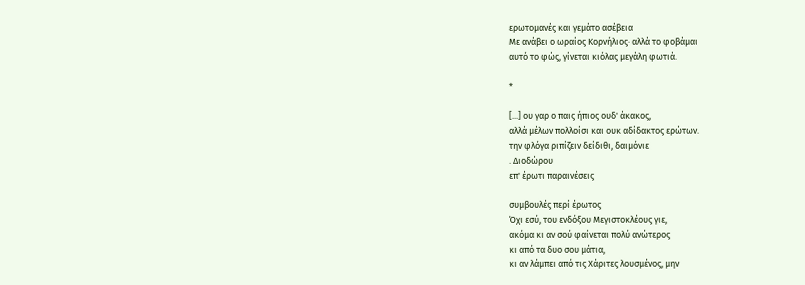ερωτομανές και γεμάτο ασέβεια
Με ανάβει ο ωραίος Κορνήλιος· αλλά το φοβάμαι
αυτό το φώς, γίνεται κιόλας μεγάλη φωτιά.

*

[...] ου γαρ ο παις ήπιος ουδ' άκακος,
αλλά μέλων πολλοίσι και ουκ αδίδακτος ερώτων.
την φλόγα ριπίζειν δείδιθι, δαιμόνιε
. Διοδώρου
επ' έρωτι παραινέσεις

συμβουλές περί έρωτος
Όχι εσύ, του ενδόξου Μεγιστοκλέους γιε,
ακόμα κι αν σού φαίνεται πολύ ανώτερος
κι από τα δυο σου μάτια,
κι αν λάμπει από τις Χάριτες λουσμένος, μην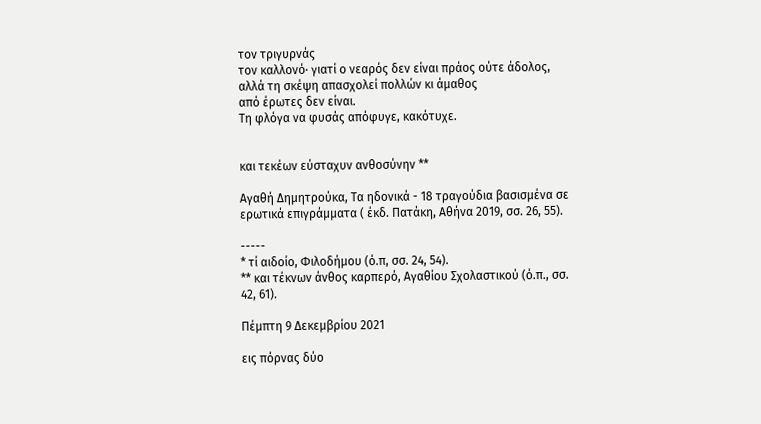τον τριγυρνάς
τον καλλονό· γιατί ο νεαρός δεν είναι πράος ούτε άδολος,
αλλά τη σκέψη απασχολεί πολλών κι άμαθος
από έρωτες δεν είναι.
Τη φλόγα να φυσάς απόφυγε, κακότυχε.


και τεκέων εύσταχυν ανθοσύνην **

Αγαθή Δημητρούκα, Τα ηδονικά - 18 τραγούδια βασισμένα σε ερωτικά επιγράμματα ( έκδ. Πατάκη, Αθήνα 2019, σσ. 26, 55).

-----
* τί αιδοίο, Φιλοδήμου (ό.π, σσ. 24, 54).
** και τέκνων άνθος καρπερό, Αγαθίου Σχολαστικού (ό.π., σσ. 42, 61).

Πέμπτη 9 Δεκεμβρίου 2021

εις πόρνας δύο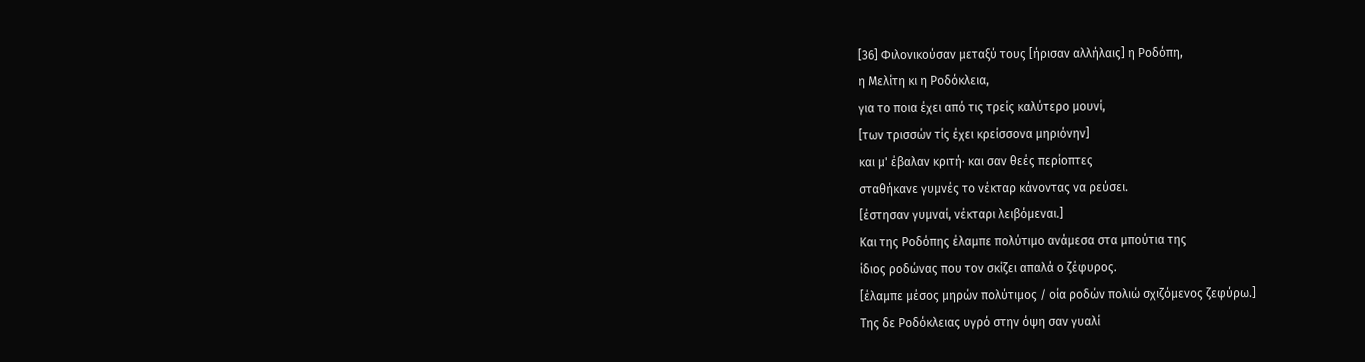[36] Φιλονικούσαν μεταξύ τους [ήρισαν αλλήλαις] η Ροδόπη,
η Μελίτη κι η Ροδόκλεια,
για το ποια έχει από τις τρείς καλύτερο μουνί,
[των τρισσών τίς έχει κρείσσονα μηριόνην]
και μ' έβαλαν κριτή· και σαν θεές περίοπτες
σταθήκανε γυμνές το νέκταρ κάνοντας να ρεύσει.
[έστησαν γυμναί, νέκταρι λειβόμεναι.]
Και της Ροδόπης έλαμπε πολύτιμο ανάμεσα στα μπούτια της
ίδιος ροδώνας που τον σκίζει απαλά ο ζέφυρος.
[έλαμπε μέσος μηρών πολύτιμος / οία ροδών πολιώ σχιζόμενος ζεφύρω.]
Της δε Ροδόκλειας υγρό στην όψη σαν γυαλί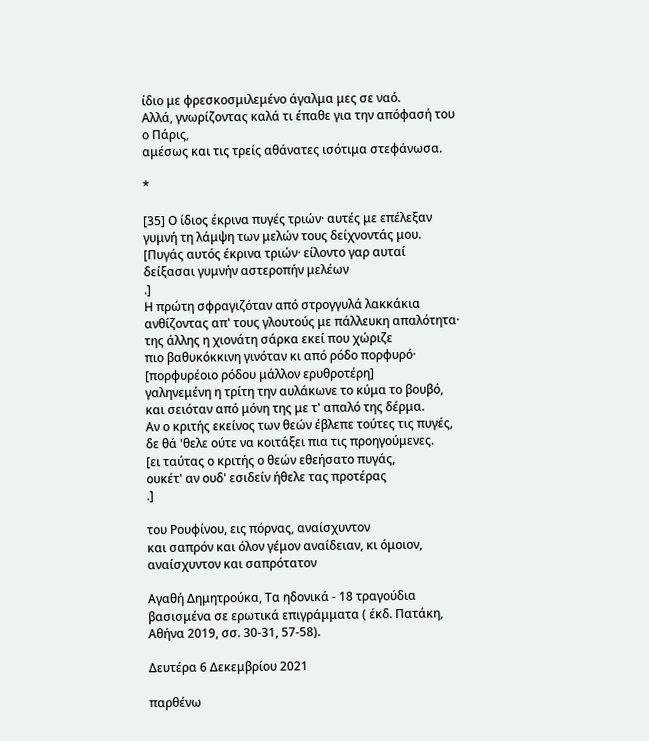ίδιο με φρεσκοσμιλεμένο άγαλμα μες σε ναό.
Αλλά, γνωρίζοντας καλά τι έπαθε για την απόφασή του ο Πάρις,
αμέσως και τις τρείς αθάνατες ισότιμα στεφάνωσα.

*

[35] Ο ίδιος έκρινα πυγές τριών· αυτές με επέλεξαν
γυμνή τη λάμψη των μελών τους δείχνοντάς μου.
[Πυγάς αυτός έκρινα τριών· είλοντο γαρ αυταί
δείξασαι γυμνήν αστεροπήν μελέων
.]
Η πρώτη σφραγιζόταν από στρογγυλά λακκάκια
ανθίζοντας απ' τους γλουτούς με πάλλευκη απαλότητα·
της άλλης η χιονάτη σάρκα εκεί που χώριζε
πιο βαθυκόκκινη γινόταν κι από ρόδο πορφυρό·
[πορφυρέοιο ρόδου μάλλον ερυθροτέρη]
γαληνεμένη η τρίτη την αυλάκωνε το κύμα το βουβό,
και σειόταν από μόνη της με τ' απαλό της δέρμα.
Αν ο κριτής εκείνος των θεών έβλεπε τούτες τις πυγές,
δε θά 'θελε ούτε να κοιτάξει πια τις προηγούμενες.
[ει ταύτας ο κριτής ο θεών εθεήσατο πυγάς,
ουκέτ' αν ουδ' εσιδείν ήθελε τας προτέρας
.]

του Ρουφίνου, εις πόρνας, αναίσχυντον
και σαπρόν και όλον γέμον αναίδειαν, κι όμοιον, αναίσχυντον και σαπρότατον

Αγαθή Δημητρούκα, Τα ηδονικά - 18 τραγούδια βασισμένα σε ερωτικά επιγράμματα ( έκδ. Πατάκη, Αθήνα 2019, σσ. 30-31, 57-58).

Δευτέρα 6 Δεκεμβρίου 2021

παρθένω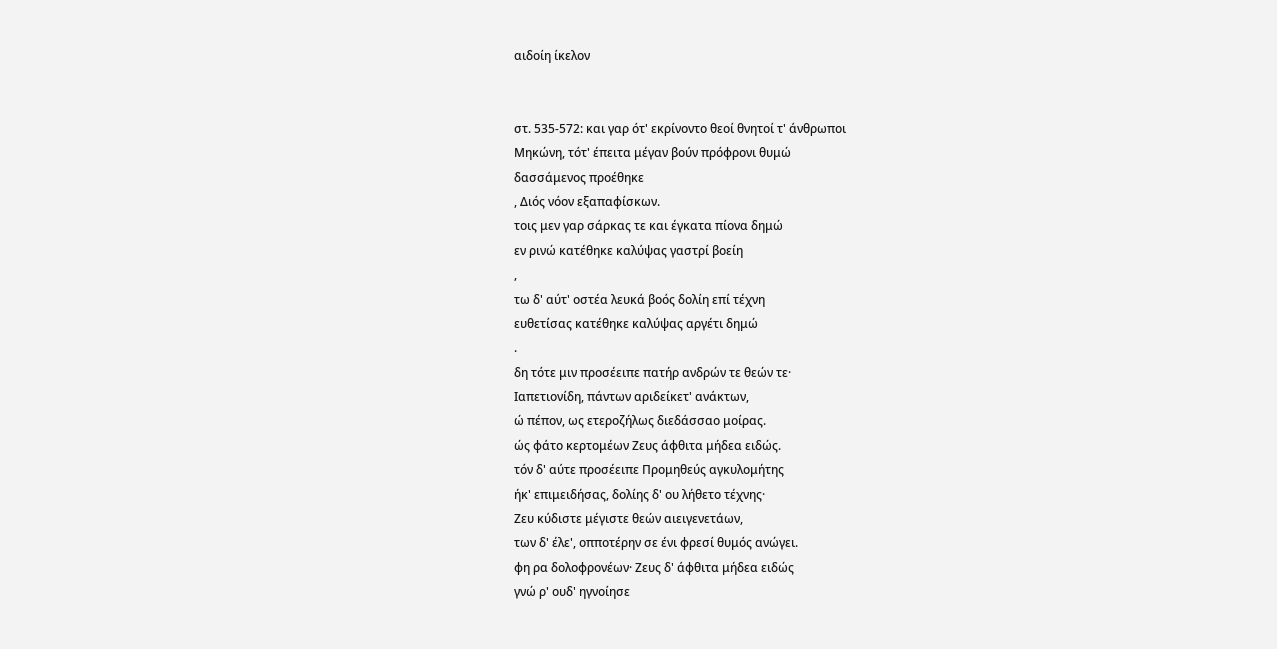αιδοίη ίκελον


στ. 535-572: και γαρ ότ' εκρίνοντο θεοί θνητοί τ' άνθρωποι
Μηκώνη, τότ' έπειτα μέγαν βούν πρόφρονι θυμώ
δασσάμενος προέθηκε
, Διός νόον εξαπαφίσκων.
τοις μεν γαρ σάρκας τε και έγκατα πίονα δημώ
εν ρινώ κατέθηκε καλύψας γαστρί βοείη
,
τω δ' αύτ' οστέα λευκά βοός δολίη επί τέχνη
ευθετίσας κατέθηκε καλύψας αργέτι δημώ
.
δη τότε μιν προσέειπε πατήρ ανδρών τε θεών τε·
Ιαπετιονίδη, πάντων αριδείκετ' ανάκτων,
ώ πέπον, ως ετεροζήλως διεδάσσαο μοίρας.
ώς φάτο κερτομέων Ζευς άφθιτα μήδεα ειδώς.
τόν δ' αύτε προσέειπε Προμηθεύς αγκυλομήτης
ήκ' επιμειδήσας, δολίης δ' ου λήθετο τέχνης·
Ζευ κύδιστε μέγιστε θεών αιειγενετάων,
των δ' έλε', οπποτέρην σε ένι φρεσί θυμός ανώγει.
φη ρα δολοφρονέων· Ζευς δ' άφθιτα μήδεα ειδώς
γνώ ρ' ουδ' ηγνοίησε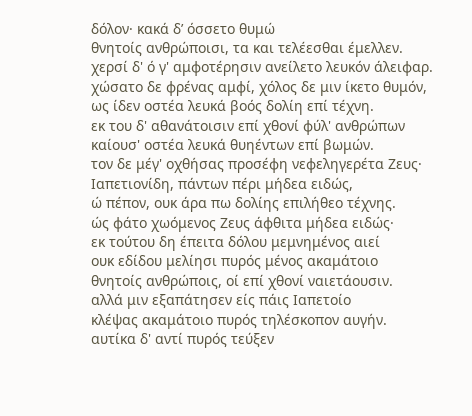δόλον· κακά δ’ όσσετο θυμώ
θνητοίς ανθρώποισι, τα και τελέεσθαι έμελλεν.
χερσί δ' ό γ' αμφοτέρησιν ανείλετο λευκόν άλειφαρ.
χώσατο δε φρένας αμφί, χόλος δε μιν ίκετο θυμόν,
ως ίδεν οστέα λευκά βοός δολίη επί τέχνη.
εκ του δ' αθανάτοισιν επί χθονί φύλ' ανθρώπων
καίουσ' οστέα λευκά θυηέντων επί βωμών.
τον δε μέγ' οχθήσας προσέφη νεφεληγερέτα Ζευς·
Ιαπετιονίδη, πάντων πέρι μήδεα ειδώς,
ώ πέπον, ουκ άρα πω δολίης επιλήθεο τέχνης.
ώς φάτο χωόμενος Ζευς άφθιτα μήδεα ειδώς·
εκ τούτου δη έπειτα δόλου μεμνημένος αιεί
ουκ εδίδου μελίησι πυρός μένος ακαμάτοιο
θνητοίς ανθρώποις, οί επί χθονί ναιετάουσιν.
αλλά μιν εξαπάτησεν είς πάις Ιαπετοίο
κλέψας ακαμάτοιο πυρός τηλέσκοπον αυγήν.
αυτίκα δ' αντί πυρός τεύξεν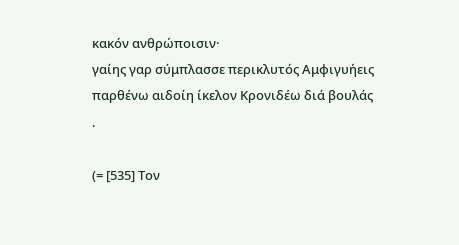κακόν ανθρώποισιν·
γαίης γαρ σύμπλασσε περικλυτός Αμφιγυήεις
παρθένω αιδοίη ίκελον Κρονιδέω διά βουλάς
.

(= [535] Τον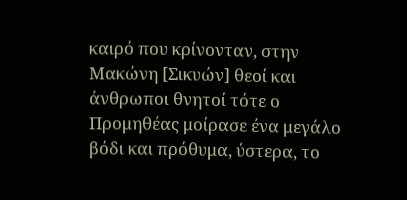καιρό που κρίνονταν, στην Μακώνη [Σικυών] θεοί και άνθρωποι θνητοί τότε ο Προμηθέας μοίρασε ένα μεγάλο βόδι και πρόθυμα, ύστερα, το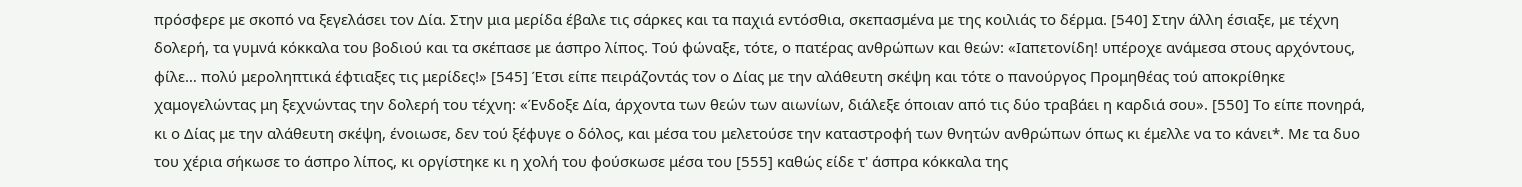πρόσφερε με σκοπό να ξεγελάσει τον Δία. Στην μια μερίδα έβαλε τις σάρκες και τα παχιά εντόσθια, σκεπασμένα με της κοιλιάς το δέρμα. [540] Στην άλλη έσιαξε, με τέχνη δολερή, τα γυμνά κόκκαλα του βοδιού και τα σκέπασε με άσπρο λίπος. Τού φώναξε, τότε, ο πατέρας ανθρώπων και θεών: «Ιαπετονίδη! υπέροχε ανάμεσα στους αρχόντους, φίλε… πολύ μεροληπτικά έφτιαξες τις μερίδες!» [545] Έτσι είπε πειράζοντάς τον ο Δίας με την αλάθευτη σκέψη και τότε ο πανούργος Προμηθέας τού αποκρίθηκε χαμογελώντας μη ξεχνώντας την δολερή του τέχνη: «Ένδοξε Δία, άρχοντα των θεών των αιωνίων, διάλεξε όποιαν από τις δύο τραβάει η καρδιά σου». [550] Το είπε πονηρά, κι ο Δίας με την αλάθευτη σκέψη, ένοιωσε, δεν τού ξέφυγε ο δόλος, και μέσα του μελετούσε την καταστροφή των θνητών ανθρώπων όπως κι έμελλε να το κάνει*. Με τα δυο του χέρια σήκωσε το άσπρο λίπος, κι οργίστηκε κι η χολή του φούσκωσε μέσα του [555] καθώς είδε τ' άσπρα κόκκαλα της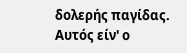δολερής παγίδας. Αυτός είν' ο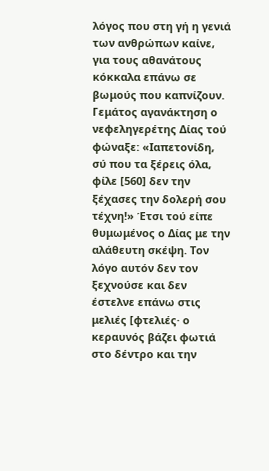λόγος που στη γή η γενιά των ανθρώπων καίνε, για τους αθανάτους κόκκαλα επάνω σε βωμούς που καπνίζουν. Γεμάτος αγανάκτηση ο νεφεληγερέτης Δίας τού φώναξε: «Ιαπετονίδη, σύ που τα ξέρεις όλα, φίλε [560] δεν την ξέχασες την δολερή σου τέχνη!» Έτσι τού είπε θυμωμένος ο Δίας με την αλάθευτη σκέψη. Τον λόγο αυτόν δεν τον ξεχνούσε και δεν έστελνε επάνω στις μελιές [φτελιές· ο κεραυνός βάζει φωτιά στο δέντρο και την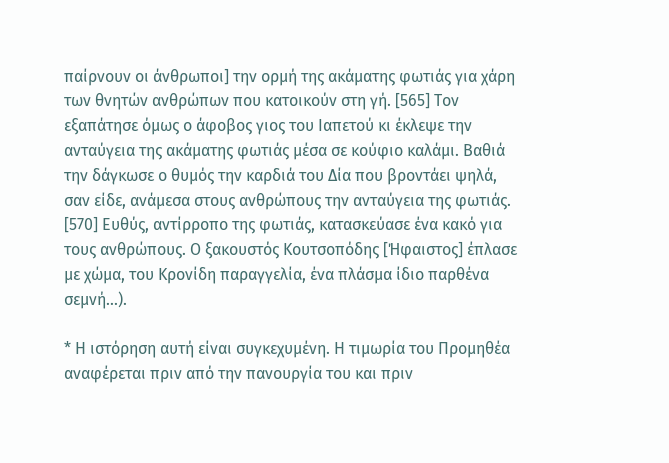παίρνουν οι άνθρωποι] την ορμή της ακάματης φωτιάς για χάρη των θνητών ανθρώπων που κατοικούν στη γή. [565] Τον εξαπάτησε όμως ο άφοβος γιος του Ιαπετού κι έκλεψε την ανταύγεια της ακάματης φωτιάς μέσα σε κούφιο καλάμι. Βαθιά την δάγκωσε ο θυμός την καρδιά του Δία που βροντάει ψηλά, σαν είδε, ανάμεσα στους ανθρώπους την ανταύγεια της φωτιάς. [570] Ευθύς, αντίρροπο της φωτιάς, κατασκεύασε ένα κακό για τους ανθρώπους. Ο ξακουστός Κουτσοπόδης [Ήφαιστος] έπλασε με χώμα, του Κρονίδη παραγγελία, ένα πλάσμα ίδιο παρθένα σεμνή...).

* Η ιστόρηση αυτή είναι συγκεχυμένη. Η τιμωρία του Προμηθέα αναφέρεται πριν από την πανουργία του και πριν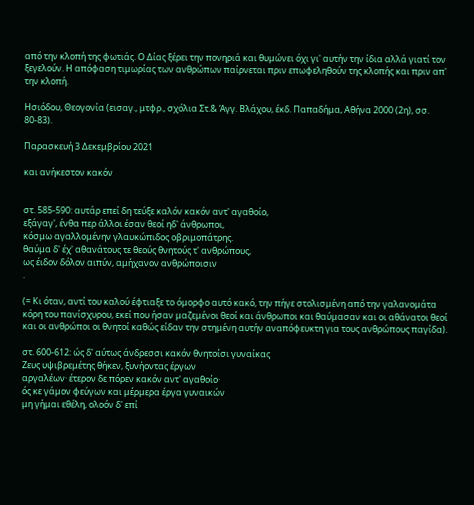από την κλοπή της φωτιάς. Ο Δίας ξέρει την πονηριά και θυμώνει όχι γι' αυτήν την ίδια αλλά γιατί τον ξεγελούν. Η απόφαση τιμωρίας των ανθρώπων παίρνεται πριν επωφεληθούν της κλοπής και πριν απ' την κλοπή.

Ησιόδου, Θεογονία (εισαγ., μτφρ., σχόλια Στ.& Άγγ. Βλάχου, έκδ. Παπαδήμα, Αθήνα 2000 (2η), σσ. 80-83).

Παρασκευή 3 Δεκεμβρίου 2021

και ανήκεστον κακόν


στ. 585-590: αυτάρ επεί δη τεύξε καλόν κακόν αντ' αγαθοίο,
εξάγαγ', ένθα περ άλλοι έσαν θεοί ηδ' άνθρωποι,
κόσμω αγαλλομένην γλαυκώπιδος οβριμοπάτρης.
θαύμα δ' έχ' αθανάτους τε θεούς θνητούς τ' ανθρώπους,
ως έιδον δόλον αιπύν, αμήχανον ανθρώποισιν
.

(= Κι όταν, αντί του καλού έφτιαξε το όμορφο αυτό κακό, την πήγε στολισμένη από την γαλανομάτα κόρη του πανίσχυρου, εκεί που ήσαν μαζεμένοι θεοί και άνθρωποι και θαύμασαν και οι αθάνατοι θεοί και οι ανθρώποι οι θνητοί καθώς είδαν την στημένη αυτήν αναπόφευκτη για τους ανθρώπους παγίδα).

στ. 600-612: ώς δ' αύτως άνδρεσσι κακόν θνητοίσι γυναίκας
Ζευς υψιβρεμέτης θήκεν, ξυνήοντας έργων
αργαλέων· έτερον δε πόρεν κακόν αντ' αγαθοίο·
ός κε γάμον φεύγων και μέρμερα έργα γυναικών
μη γήμαι εθέλη, ολοόν δ' επί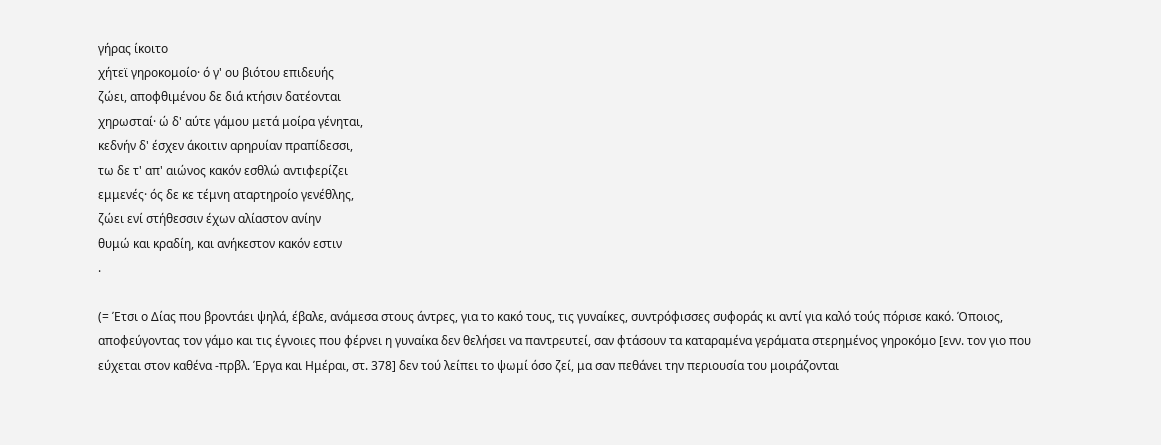γήρας ίκοιτο
χήτεϊ γηροκομοίο· ό γ' ου βιότου επιδευής
ζώει, αποφθιμένου δε διά κτήσιν δατέονται
χηρωσταί· ώ δ' αύτε γάμου μετά μοίρα γένηται,
κεδνήν δ' έσχεν άκοιτιν αρηρυίαν πραπίδεσσι,
τω δε τ' απ' αιώνος κακόν εσθλώ αντιφερίζει
εμμενές· ός δε κε τέμνη αταρτηροίο γενέθλης,
ζώει ενί στήθεσσιν έχων αλίαστον ανίην
θυμώ και κραδίη, και ανήκεστον κακόν εστιν
.

(= Έτσι ο Δίας που βροντάει ψηλά, έβαλε, ανάμεσα στους άντρες, για το κακό τους, τις γυναίκες, συντρόφισσες συφοράς κι αντί για καλό τούς πόρισε κακό. Όποιος, αποφεύγοντας τον γάμο και τις έγνοιες που φέρνει η γυναίκα δεν θελήσει να παντρευτεί, σαν φτάσουν τα καταραμένα γεράματα στερημένος γηροκόμο [ενν. τον γιο που εύχεται στον καθένα -πρβλ. Έργα και Ημέραι, στ. 378] δεν τού λείπει το ψωμί όσο ζεί, μα σαν πεθάνει την περιουσία του μοιράζονται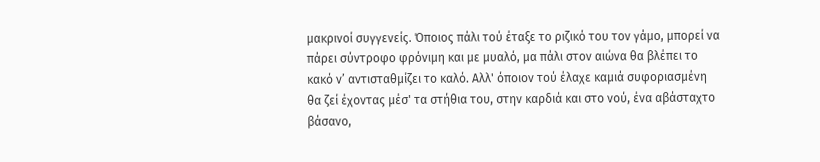μακρινοί συγγενείς. Όποιος πάλι τού έταξε το ριζικό του τον γάμο, μπορεί να πάρει σύντροφο φρόνιμη και με μυαλό, μα πάλι στον αιώνα θα βλέπει το κακό ν’ αντισταθμίζει το καλό. Αλλ' όποιον τού έλαχε καμιά συφοριασμένη θα ζεί έχοντας μέσ' τα στήθια του, στην καρδιά και στο νού, ένα αβάσταχτο βάσανο,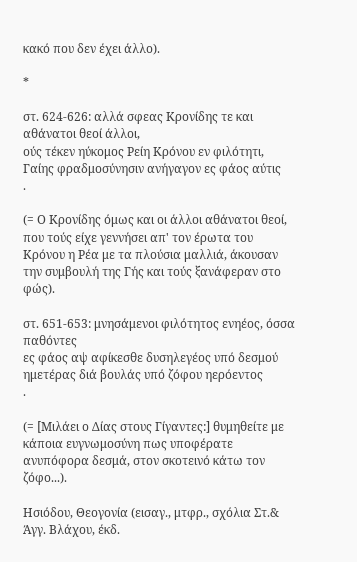κακό που δεν έχει άλλο).

*

στ. 624-626: αλλά σφεας Κρονίδης τε και αθάνατοι θεοί άλλοι,
ούς τέκεν ηύκομος Ρείη Κρόνου εν φιλότητι,
Γαίης φραδμοσύνησιν ανήγαγον ες φάος αύτις
.

(= Ο Κρονίδης όμως και οι άλλοι αθάνατοι θεοί, που τούς είχε γεννήσει απ' τον έρωτα του Κρόνου η Ρέα με τα πλούσια μαλλιά, άκουσαν την συμβουλή της Γής και τούς ξανάφεραν στο φώς).

στ. 651-653: μνησάμενοι φιλότητος ενηέος, όσσα παθόντες
ες φάος αψ αφίκεσθε δυσηλεγέος υπό δεσμού
ημετέρας διά βουλάς υπό ζόφου ηερόεντος
.

(= [Μιλάει ο Δίας στους Γίγαντες:] θυμηθείτε με κάποια ευγνωμοσύνη πως υποφέρατε ανυπόφορα δεσμά, στον σκοτεινό κάτω τον ζόφο...).

Ησιόδου, Θεογονία (εισαγ., μτφρ., σχόλια Στ.& Άγγ. Βλάχου, έκδ.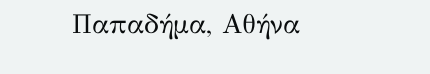Παπαδήμα, Αθήνα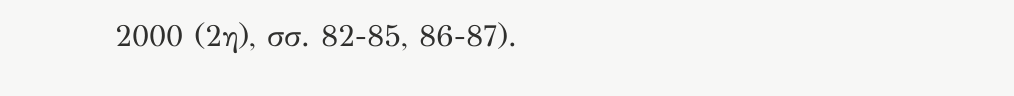2000 (2η), σσ. 82-85, 86-87).